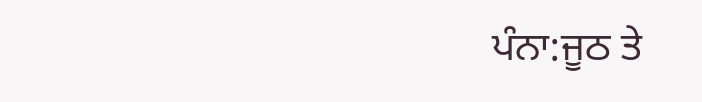ਪੰਨਾ:ਜੂਠ ਤੇ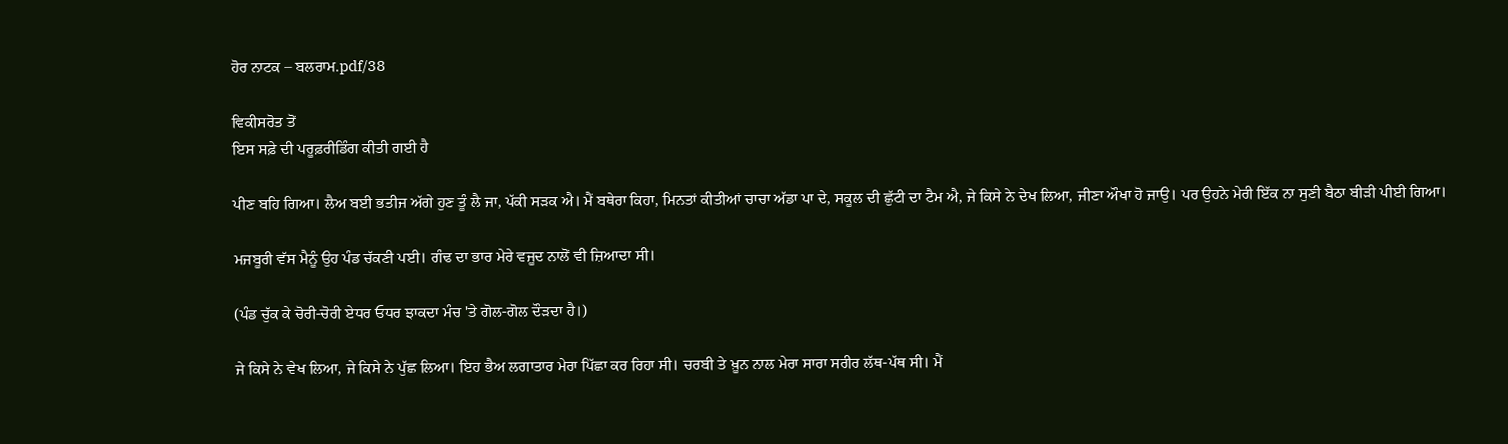ਹੋਰ ਨਾਟਕ – ਬਲਰਾਮ.pdf/38

ਵਿਕੀਸਰੋਤ ਤੋਂ
ਇਸ ਸਫ਼ੇ ਦੀ ਪਰੂਫ਼ਰੀਡਿੰਗ ਕੀਤੀ ਗਈ ਹੈ

ਪੀਣ ਬਹਿ ਗਿਆ। ਲੈਅ ਬਈ ਭਤੀਜ ਅੱਗੇ ਹੁਣ ਤੂੰ ਲੈ ਜਾ, ਪੱਕੀ ਸੜਕ ਐ। ਮੈਂ ਬਥੇਰਾ ਕਿਹਾ, ਮਿਨਤਾਂ ਕੀਤੀਆਂ ਚਾਚਾ ਅੱਡਾ ਪਾ ਦੇ, ਸਕੂਲ ਦੀ ਛੁੱਟੀ ਦਾ ਟੈਮ ਐ, ਜੇ ਕਿਸੇ ਨੇ ਦੇਖ ਲਿਆ, ਜੀਣਾ ਔਖਾ ਹੋ ਜਾਉ। ਪਰ ਉਹਨੇ ਮੇਰੀ ਇੱਕ ਨਾ ਸੁਣੀ ਬੈਠਾ ਬੀੜੀ ਪੀਈ ਗਿਆ।

ਮਜਬੂਰੀ ਵੱਸ ਮੈਨੂੰ ਉਹ ਪੰਡ ਚੱਕਣੀ ਪਈ। ਗੰਢ ਦਾ ਭਾਰ ਮੇਰੇ ਵਜੂਦ ਨਾਲੋਂ ਵੀ ਜ਼ਿਆਦਾ ਸੀ।

(ਪੰਡ ਚੁੱਕ ਕੇ ਚੋਰੀ-ਚੋਰੀ ਏਧਰ ਓਧਰ ਝਾਕਦਾ ਮੰਚ 'ਤੇ ਗੋਲ-ਗੋਲ ਦੌੜਦਾ ਹੈ।)

ਜੇ ਕਿਸੇ ਨੇ ਵੇਖ ਲਿਆ, ਜੇ ਕਿਸੇ ਨੇ ਪੁੱਛ ਲਿਆ। ਇਹ ਭੈਅ ਲਗਾਤਾਰ ਮੇਰਾ ਪਿੱਛਾ ਕਰ ਰਿਹਾ ਸੀ। ਚਰਬੀ ਤੇ ਖ਼ੂਨ ਨਾਲ ਮੇਰਾ ਸਾਰਾ ਸਰੀਰ ਲੱਥ-ਪੱਥ ਸੀ। ਮੈਂ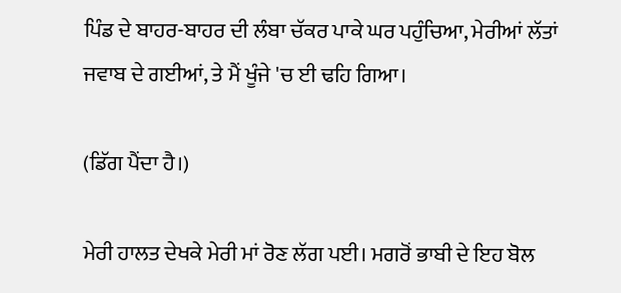ਪਿੰਡ ਦੇ ਬਾਹਰ-ਬਾਹਰ ਦੀ ਲੰਬਾ ਚੱਕਰ ਪਾਕੇ ਘਰ ਪਹੁੰਚਿਆ, ਮੇਰੀਆਂ ਲੱਤਾਂ ਜਵਾਬ ਦੇ ਗਈਆਂ, ਤੇ ਮੈਂ ਖੂੰਜੇ 'ਚ ਈ ਢਹਿ ਗਿਆ।

(ਡਿੱਗ ਪੈਂਦਾ ਹੈ।)

ਮੇਰੀ ਹਾਲਤ ਦੇਖਕੇ ਮੇਰੀ ਮਾਂ ਰੋਣ ਲੱਗ ਪਈ। ਮਗਰੋਂ ਭਾਬੀ ਦੇ ਇਹ ਬੋਲ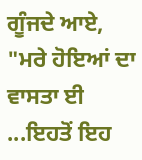ਗੂੰਜਦੇ ਆਏ, "ਮਰੇ ਹੋਇਆਂ ਦਾ ਵਾਸਤਾ ਈ ...ਇਹਤੋਂ ਇਹ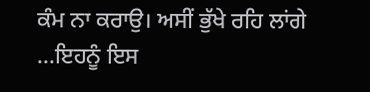ਕੰਮ ਨਾ ਕਰਾਉ। ਅਸੀਂ ਭੁੱਖੇ ਰਹਿ ਲਾਂਗੇ ...ਇਹਨੂੰ ਇਸ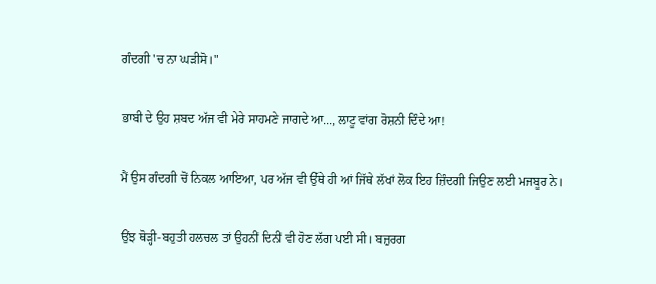ਗੰਦਗੀ 'ਚ ਨਾ ਘੜੀਸੋ।"

ਭਾਬੀ ਦੇ ਉਹ ਸ਼ਬਦ ਅੱਜ ਵੀ ਮੇਰੇ ਸਾਹਮਣੇ ਜਾਗਦੇ ਆ..., ਲਾਟੂ ਵਾਂਗ ਰੋਸ਼ਨੀ ਦਿੰਦੇ ਆ!

ਮੈਂ ਉਸ ਗੰਦਗੀ ਚੋਂ ਨਿਕਲ ਆਇਆ, ਪਰ ਅੱਜ ਵੀ ਉੱਥੇ ਹੀ ਆਂ ਜਿੱਥੇ ਲੱਖਾਂ ਲੋਕ ਇਹ ਜ਼ਿੰਦਗੀ ਜਿਉਣ ਲਈ ਮਜਬੂਰ ਨੇ।

ਉਂਝ ਥੋੜ੍ਹੀ-ਬਹੁਤੀ ਹਲਚਲ ਤਾਂ ਉਹਨੀਂ ਦਿਨੀਂ ਵੀ ਹੋਣ ਲੱਗ ਪਈ ਸੀ। ਬਜ਼ੁਰਗ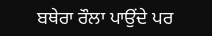ਬਥੇਰਾ ਰੌਲਾ ਪਾਉਂਦੇ ਪਰ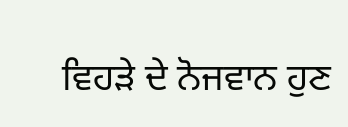ਵਿਹੜੇ ਦੇ ਨੋਜਵਾਨ ਹੁਣ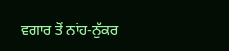ਵਗਾਰ ਤੋਂ ਨਾਂਹ-ਨੁੱਕਰ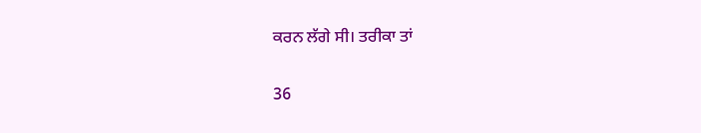ਕਰਨ ਲੱਗੇ ਸੀ। ਤਰੀਕਾ ਤਾਂ

36